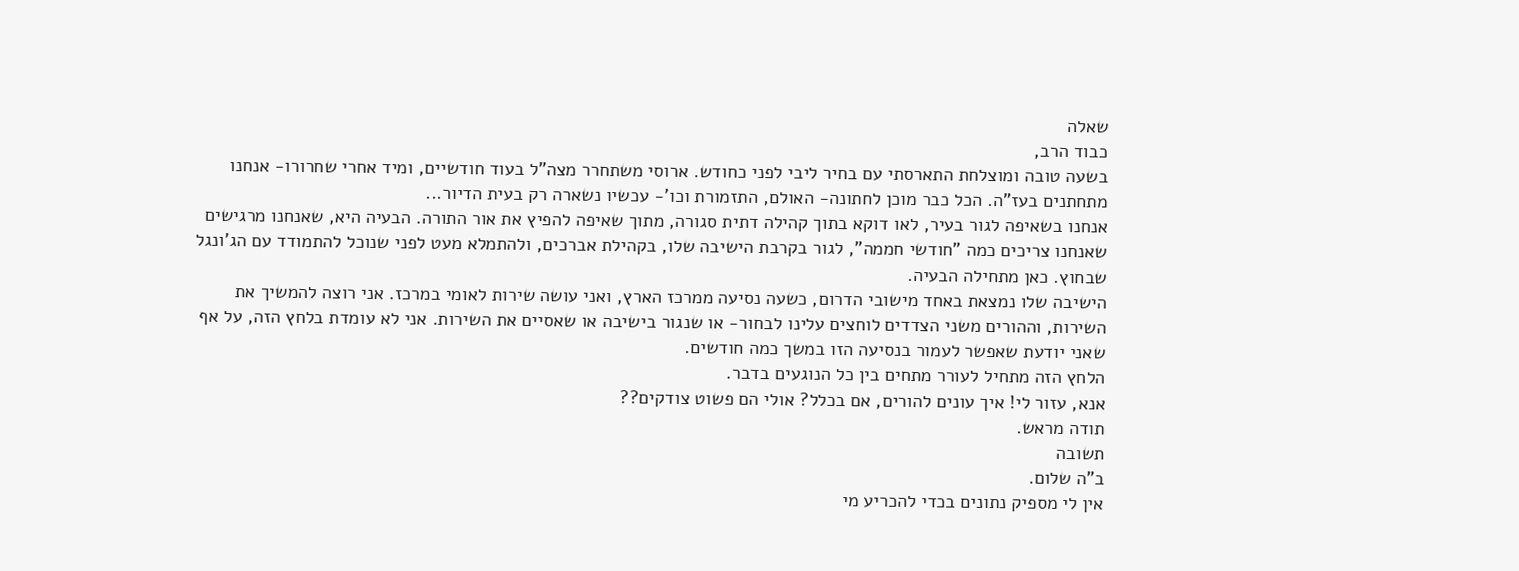שאלה
כבוד הרב,
בשעה טובה ומוצלחת התארסתי עם בחיר ליבי לפני כחודש. ארוסי משתחרר מצה"ל בעוד חודשיים, ומיד אחרי שחרורו- אנחנו מתחתנים בעז"ה. הכל כבר מוכן לחתונה- האולם, התזמורת וכו'- עכשיו נשארה רק בעית הדיור...
אנחנו בשאיפה לגור בעיר, לאו דוקא בתוך קהילה דתית סגורה, מתוך שאיפה להפיץ את אור התורה. הבעיה היא, שאנחנו מרגישים שאנחנו צריכים כמה "חודשי חממה", לגור בקרבת הישיבה שלו, בקהילת אברכים, ולהתמלא מעט לפני שנוכל להתמודד עם הג'ונגל שבחוץ. כאן מתחילה הבעיה.
הישיבה שלו נמצאת באחד מישובי הדרום, כשעה נסיעה ממרכז הארץ, ואני עושה שירות לאומי במרכז. אני רוצה להמשיך את השירות, וההורים משני הצדדים לוחצים עלינו לבחור- או שנגור בישיבה או שאסיים את השירות. אני לא עומדת בלחץ הזה, על אף שאני יודעת שאפשר לעמור בנסיעה הזו במשך כמה חודשים.
הלחץ הזה מתחיל לעורר מתחים בין כל הנוגעים בדבר.
אנא, עזור לי! איך עונים להורים, אם בכלל? אולי הם פשוט צודקים??
תודה מראש.
תשובה
ב"ה שלום.
אין לי מספיק נתונים בכדי להכריע מי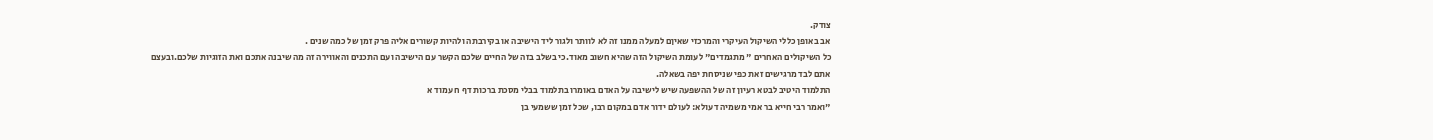צודק.
אב באופן כללי השיקול העיקרי והמרכזי שאיןם למעלה ממנו זה לא לוותר ולגור ליד הישיבה או בקירבתה ולהיות קשורים אליה פרק זמן של כמה שנים .
כל השיקולים האחרים " מתגמדים" לעומת השיקול הזה שהיא חשוב מאוד.כי בשלב בזה של החיים שלכם הקשר עם הישיבה ועם התכנים והאווירה זה מה שיבנה אתכם ואת הזוגיות שלכם.ובעצם אתם לבד מרגישים זאת כפי שניסחת יפה בשאלה.
התלמוד היטיב לבטא רעיון זה של ההשפעה שיש לישיבה על האדם באומרו בתלמוד בבלי מסכת ברכות דף ח עמוד א
"ואמר רבי חייא בר אמי משמיה דעולא: לעולם ידור אדם במקום רבו, שכל זמן ששמעי בן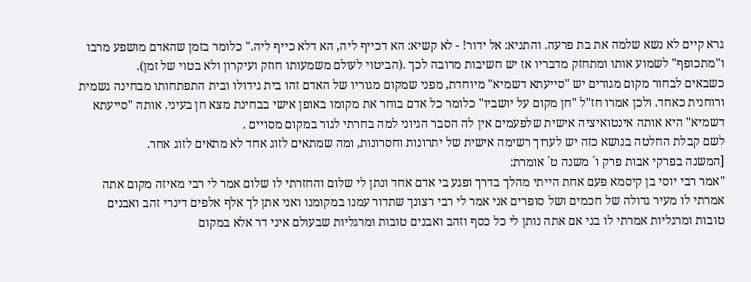גרא קיים לא נשא שלמה את בת פרעה. והתניא: אל ידור! - לא קשיא: הא דכייף ליה, הא דלא כייף ליה." כלומר בזמן שהאדם מושפע מרבו ו"מתכופף" לשמוע אותו ומתחזק מדבריו אז יש חשיבות מרובה לכך .(הביטוי לעולם משמעותו חוזק ועיקרון ולא בטוי של זמן).
כשבאים לבחור מקום מגורים יש "סייעתא דשמיא" מיוחדת, מפני שמקום מגוריו של האדם זהו בית גידולו ובית התפתחותו מבחינה גשמית ורוחנית כאחד. ולכן אמרו חז"ל "חן מקום על יושביו" כלומר כל אדם בוחר את מקומו באופן אישי בבחינת מצא חן בעיני. אותה "סייעתא דשמיא" היא אותה אינטואיציה אישית שלפעמים אין לה הסבר הגיוני למה בחרתי לגור במקום מסויים .
לשם קבלת החלטה בנושא כזה יש לערוך רשימה אישית של יתרונות וחסרונות, ומה שמתאים לזוג אחד לא מתאים לזוג אחר.
[המשנה בפרקי אבות פרק ו´ משנה ט´ אומרת:
"אמר רבי יוסי בן קיסמא פעם אחת הייתי מהלך בדרך ופגע בי אדם אחד ונתן לי שלום והחזרתי לו שלום אמר לי רבי מאיזה מקום אתה אמרתי לו מעיר גדולה של חכמים ושל סופרים אני אמר לי רבי רצונך שתדור עמנו במקומנו ואני אתן לך אלף אלפים דינרי זהב ואבנים טובות ומרגליות אמרתי לו בני אם אתה נותן לי כל כסף וזהב ואבנים טובות ומרגליות שבעולם איני דר אלא במקום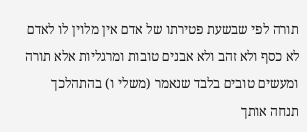תורה לפי שבשעת פטירתו של אדם אין מלוין לו לאדם לא כסף ולא זהב ולא אבנים טובות ומרגליות אלא תורה ומעשים טובים בלבד שנאמר (משלי ו) בהתהלכך תנחה אותך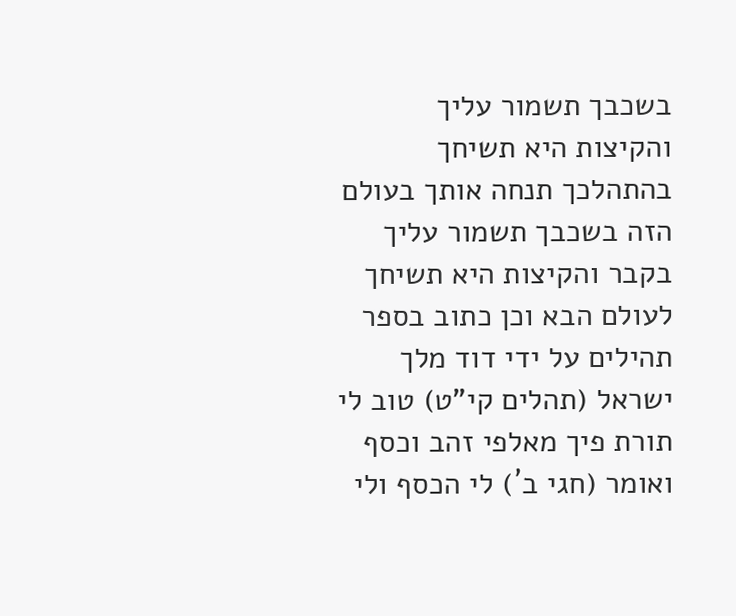בשכבך תשמור עליך והקיצות היא תשיחך בהתהלכך תנחה אותך בעולם הזה בשכבך תשמור עליך בקבר והקיצות היא תשיחך לעולם הבא וכן כתוב בספר תהילים על ידי דוד מלך ישראל (תהלים קי"ט) טוב לי תורת פיך מאלפי זהב וכסף ואומר (חגי ב´) לי הכסף ולי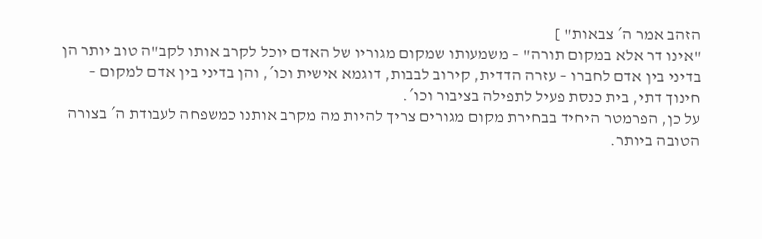הזהב אמר ה´ צבאות" ]
"אינו דר אלא במקום תורה" – משמעותו שמקום מגוריו של האדם יוכל לקרב אותו לקב"ה טוב יותר הן בדיני בין אדם לחברו – עזרה הדדית, קירוב לבבות, דוגמא אישית וכו´, והן בדיני בין אדם למקום – חינוך דתי, בית כנסת פעיל לתפילה בציבור וכו´.
על כן, הפרמטר היחיד בבחירת מקום מגורים צריך להיות מה מקרב אותנו כמשפחה לעבודת ה´ בצורה הטובה ביותר.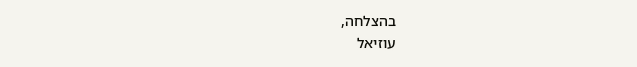בהצלחה,
עוזיאל